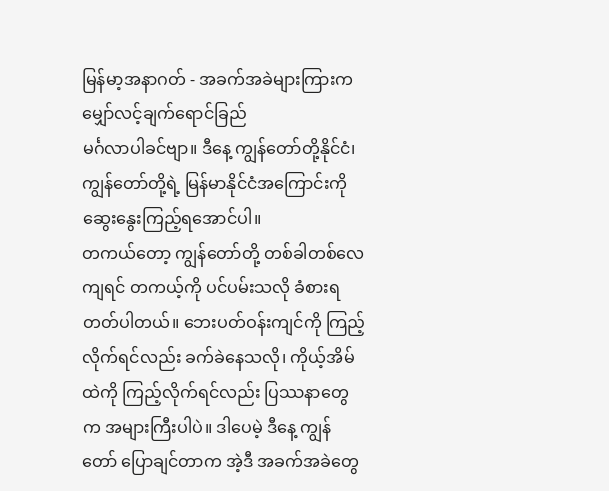မြန်မာ့အနာဂတ် - အခက်အခဲများကြားက မျှော်လင့်ချက်ရောင်ခြည်
မင်္ဂလာပါခင်ဗျာ။ ဒီနေ့ ကျွန်တော်တို့နိုင်ငံ၊ ကျွန်တော်တို့ရဲ့ မြန်မာနိုင်ငံအကြောင်းကို ဆွေးနွေးကြည့်ရအောင်ပါ။
တကယ်တော့ ကျွန်တော်တို့ တစ်ခါတစ်လေကျရင် တကယ့်ကို ပင်ပမ်းသလို ခံစားရတတ်ပါတယ်။ ဘေးပတ်ဝန်းကျင်ကို ကြည့်လိုက်ရင်လည်း ခက်ခဲနေသလို၊ ကိုယ့်အိမ်ထဲကို ကြည့်လိုက်ရင်လည်း ပြဿနာတွေက အများကြီးပါပဲ။ ဒါပေမဲ့ ဒီနေ့ ကျွန်တော် ပြောချင်တာက အဲ့ဒီ အခက်အခဲတွေ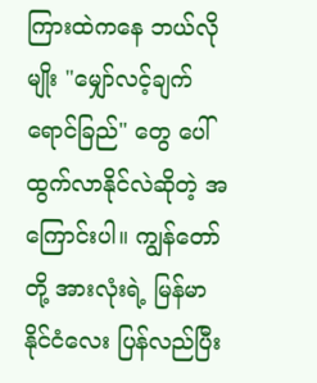ကြားထဲကနေ ဘယ်လိုမျိုး "မျှော်လင့်ချက်ရောင်ခြည်" တွေ ပေါ်ထွက်လာနိုင်လဲဆိုတဲ့ အကြောင်းပါ။ ကျွန်တော်တို့ အားလုံးရဲ့ မြန်မာနိုင်ငံလေး ပြန်လည်ပြီး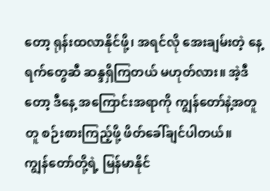တော့ ရုန်းထလာနိုင်ဖို့၊ အရင်လို အေးချမ်းတဲ့ နေ့ရက်တွေဆီ ဆန္ဒရှိကြတယ် မဟုတ်လား။ အဲ့ဒီတော့ ဒီနေ့ အကြောင်းအရာကို ကျွန်တော်နဲ့အတူတူ စဉ်းစားကြည့်ဖို့ ဖိတ်ခေါ်ချင်ပါတယ်။
ကျွန်တော်တို့ရဲ့ မြန်မာနိုင်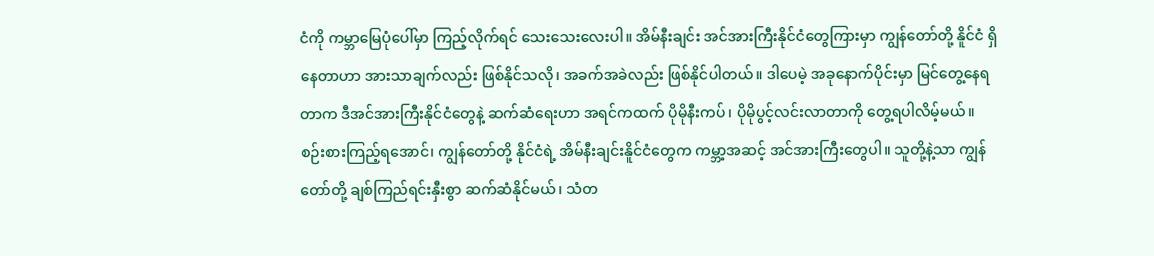ငံကို ကမ္ဘာမြေပုံပေါ်မှာ ကြည့်လိုက်ရင် သေးသေးလေးပါ။ အိမ်နီးချင်း အင်အားကြီးနိုင်ငံတွေကြားမှာ ကျွန်တော်တို့ နိူင်ငံ ရှိနေတာဟာ အားသာချက်လည်း ဖြစ်နိုင်သလို၊ အခက်အခဲလည်း ဖြစ်နိုင်ပါတယ်။ ဒါပေမဲ့ အခုနောက်ပိုင်းမှာ မြင်တွေ့နေရတာက ဒီအင်အားကြီးနိုင်ငံတွေနဲ့ ဆက်ဆံရေးဟာ အရင်ကထက် ပိုမိုနီးကပ်၊ ပိုမိုပွင့်လင်းလာတာကို တွေ့ရပါလိမ့်မယ်။
စဉ်းစားကြည့်ရအောင်၊ ကျွန်တော်တို့ နိုင်ငံရဲ့ အိမ်နီးချင်းနိူင်ငံတွေက ကမ္ဘာ့အဆင့် အင်အားကြီးတွေပါ။ သူတို့နဲ့သာ ကျွန်တော်တို့ ချစ်ကြည်ရင်းနှီးစွာ ဆက်ဆံနိုင်မယ်၊ သံတ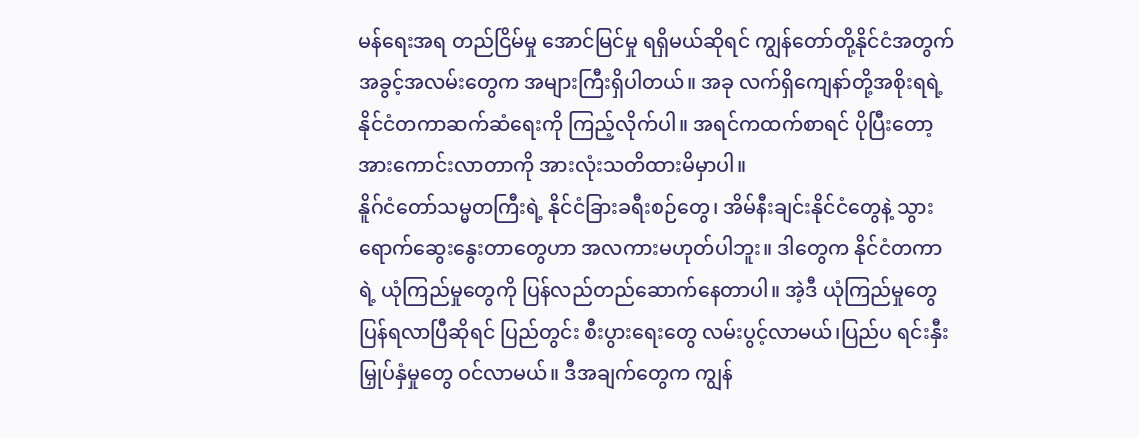မန်ရေးအရ တည်ငြိမ်မှု အောင်မြင်မှု ရရှိမယ်ဆိုရင် ကျွန်တော်တို့နိုင်ငံအတွက် အခွင့်အလမ်းတွေက အများကြီးရှိပါတယ်။ အခု လက်ရှိကျေနာ်တို့အစိုးရရဲ့ နိုင်ငံတကာဆက်ဆံရေးကို ကြည့်လိုက်ပါ။ အရင်ကထက်စာရင် ပိုပြီးတော့ အားကောင်းလာတာကို အားလုံးသတိထားမိမှာပါ။
နိူဂ်ငံတော်သမ္မတကြီးရဲ့ နိုင်ငံခြားခရီးစဉ်တွေ၊ အိမ်နီးချင်းနိုင်ငံတွေနဲ့ သွားရောက်ဆွေးနွေးတာတွေဟာ အလကားမဟုတ်ပါဘူး။ ဒါတွေက နိုင်ငံတကာရဲ့ ယုံကြည်မှုတွေကို ပြန်လည်တည်ဆောက်နေတာပါ။ အဲ့ဒီ ယုံကြည်မှုတွေ ပြန်ရလာပြီဆိုရင် ပြည်တွင်း စီးပွားရေးတွေ လမ်းပွင့်လာမယ်၊ပြည်ပ ရင်းနှီးမြှုပ်နှံမှုတွေ ဝင်လာမယ်။ ဒီအချက်တွေက ကျွန်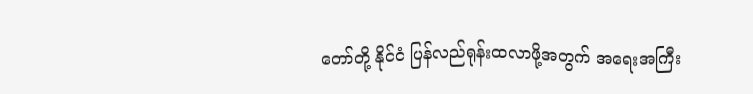တော်တို့ နိုင်ငံ ပြန်လည်ရုန်းထလာဖို့အတွက် အရေးအကြီး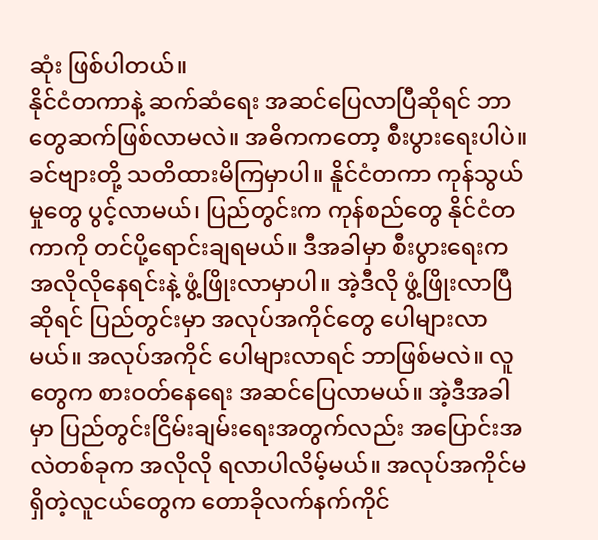ဆုံး ဖြစ်ပါတယ်။
နိုင်ငံတကာနဲ့ ဆက်ဆံရေး အဆင်ပြေလာပြီဆိုရင် ဘာတွေဆက်ဖြစ်လာမလဲ။ အဓိကကတော့ စီးပွားရေးပါပဲ။ ခင်ဗျားတို့ သတိထားမိကြမှာပါ။ နိူင်ငံတကာ ကုန်သွယ်မှုတွေ ပွင့်လာမယ်၊ ပြည်တွင်းက ကုန်စည်တွေ နိုင်ငံတကာကို တင်ပို့ရောင်းချရမယ်။ ဒီအခါမှာ စီးပွားရေးက အလိုလိုနေရင်းနဲ့ ဖွံ့ဖြိုးလာမှာပါ။ အဲ့ဒီလို ဖွံ့ဖြိုးလာပြီဆိုရင် ပြည်တွင်းမှာ အလုပ်အကိုင်တွေ ပေါများလာမယ်။ အလုပ်အကိုင် ပေါများလာရင် ဘာဖြစ်မလဲ။ လူတွေက စားဝတ်နေရေး အဆင်ပြေလာမယ်။ အဲ့ဒီအခါမှာ ပြည်တွင်းငြိမ်းချမ်းရေးအတွက်လည်း အပြောင်းအလဲတစ်ခုက အလိုလို ရလာပါလိမ့်မယ်။ အလုပ်အကိုင်မရှိတဲ့လူငယ်တွေက တောခိုလက်နက်ကိုင်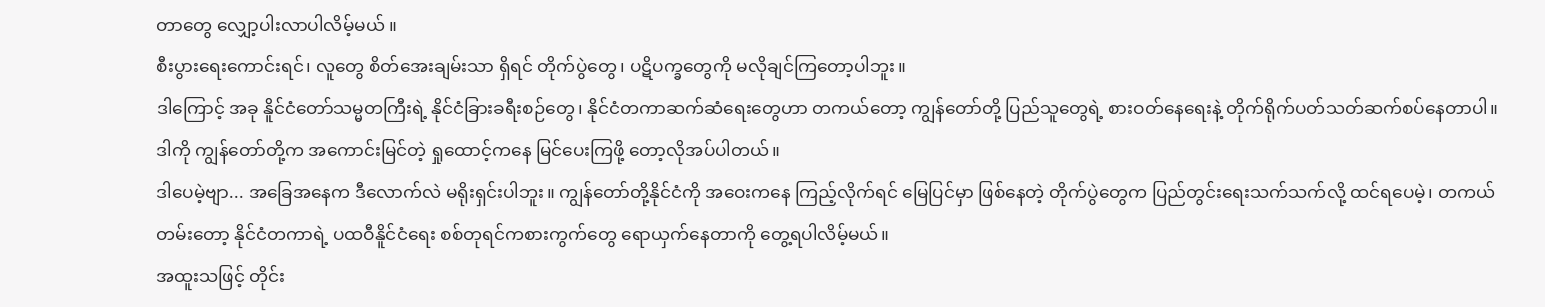တာတွေ လျှော့ပါးလာပါလိမ့်မယ် ။
စီးပွားရေးကောင်းရင်၊ လူတွေ စိတ်အေးချမ်းသာ ရှိရင် တိုက်ပွဲတွေ၊ ပဋိပက္ခတွေကို မလိုချင်ကြတော့ပါဘူး။
ဒါကြောင့် အခု နိူင်ငံတော်သမ္မတကြီးရဲ့ နိုင်ငံခြားခရီးစဉ်တွေ၊ နိုင်ငံတကာဆက်ဆံရေးတွေဟာ တကယ်တော့ ကျွန်တော်တို့ ပြည်သူတွေရဲ့ စားဝတ်နေရေးနဲ့ တိုက်ရိုက်ပတ်သတ်ဆက်စပ်နေတာပါ။ ဒါကို ကျွန်တော်တို့က အကောင်းမြင်တဲ့ ရှုထောင့်ကနေ မြင်ပေးကြဖို့ တော့လိုအပ်ပါတယ်။
ဒါပေမဲ့ဗျာ... အခြေအနေက ဒီလောက်လဲ မရိုးရှင်းပါဘူး။ ကျွန်တော်တို့နိုင်ငံကို အဝေးကနေ ကြည့်လိုက်ရင် မြေပြင်မှာ ဖြစ်နေတဲ့ တိုက်ပွဲတွေက ပြည်တွင်းရေးသက်သက်လို့ ထင်ရပေမဲ့၊ တကယ်တမ်းတော့ နိုင်ငံတကာရဲ့ ပထဝီနိူင်ငံရေး စစ်တုရင်ကစားကွက်တွေ ရောယှက်နေတာကို တွေ့ရပါလိမ့်မယ်။
အထူးသဖြင့် တိုင်း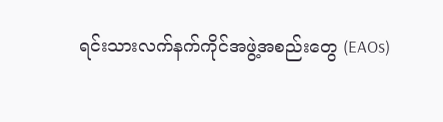ရင်းသားလက်နက်ကိုင်အဖွဲ့အစည်းတွေ (EAOs)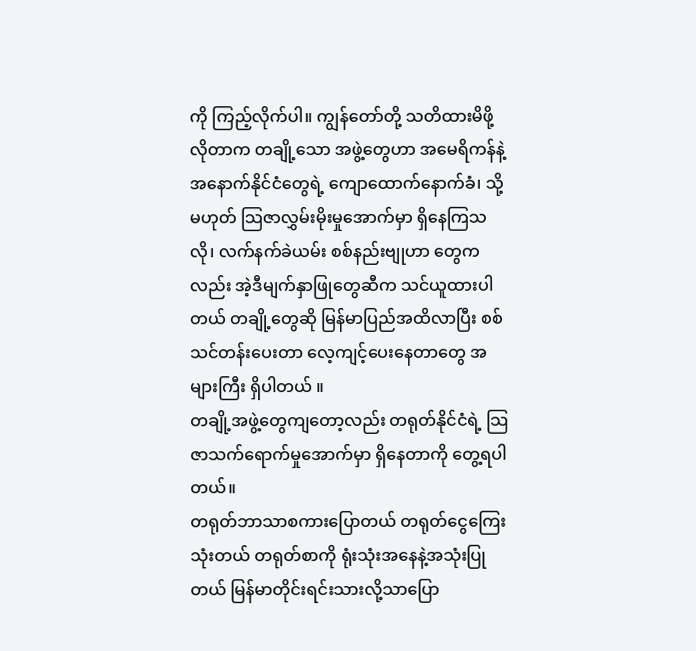ကို ကြည့်လိုက်ပါ။ ကျွန်တော်တို့ သတိထားမိဖို့ လိုတာက တချို့သော အဖွဲ့တွေဟာ အမေရိကန်နဲ့ အနောက်နိုင်ငံတွေရဲ့ ကျောထောက်နောက်ခံ၊ သို့မဟုတ် သြဇာလွှမ်းမိုးမှုအောက်မှာ ရှိနေကြသလို၊ လက်နက်ခဲယမ်း စစ်နည်းဗျုဟာ တွေကလည်း အဲ့ဒီမျက်နှာဖြုတွေဆီက သင်ယူထားပါတယ် တချို့တွေဆို မြန်မာပြည်အထိလာပြီး စစ်သင်တန်းပေးတာ လေ့ကျင့်ပေးနေတာတွေ အများကြီး ရှိပါတယ် ။
တချို့အဖွဲ့တွေကျတော့လည်း တရုတ်နိုင်ငံရဲ့ သြဇာသက်ရောက်မှုအောက်မှာ ရှိနေတာကို တွေ့ရပါတယ်။
တရုတ်ဘာသာစကားပြောတယ် တရုတ်ငွေကြေးသုံးတယ် တရုတ်စာကို ရုံးသုံးအနေနဲ့အသုံးပြုတယ် မြန်မာတိုင်းရင်းသားလို့သာပြော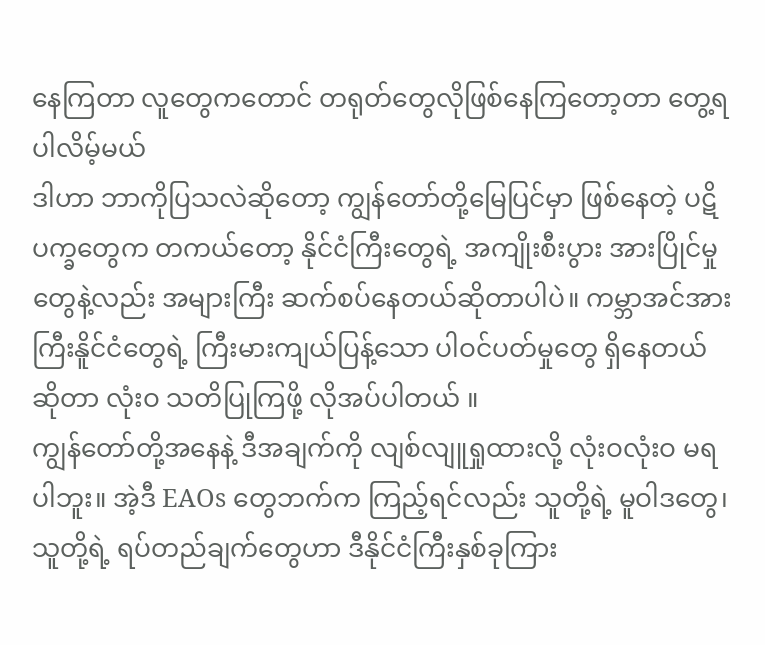နေကြတာ လူတွေကတောင် တရုတ်တွေလိုဖြစ်နေကြတော့တာ တွေ့ရပါလိမ့်မယ်
ဒါဟာ ဘာကိုပြသလဲဆိုတော့ ကျွန်တော်တို့မြေပြင်မှာ ဖြစ်နေတဲ့ ပဋိပက္ခတွေက တကယ်တော့ နိုင်ငံကြီးတွေရဲ့ အကျိုးစီးပွား အားပြိုင်မှုတွေနဲ့လည်း အများကြီး ဆက်စပ်နေတယ်ဆိုတာပါပဲ။ ကမ္ဘာအင်အားကြီးနိူင်ငံတွေရဲ့ ကြီးမားကျယ်ပြန့်သော ပါဝင်ပတ်မှုတွေ ရှိနေတယ် ဆိုတာ လုံးဝ သတိပြုကြဖို့ လိုအပ်ပါတယ် ။
ကျွန်တော်တို့အနေနဲ့ ဒီအချက်ကို လျစ်လျူရှုထားလို့ လုံးဝလုံးဝ မရပါဘူး။ အဲ့ဒီ EAOs တွေဘက်က ကြည့်ရင်လည်း သူတို့ရဲ့ မူဝါဒတွေ၊ သူတို့ရဲ့ ရပ်တည်ချက်တွေဟာ ဒီနိုင်ငံကြီးနှစ်ခုကြား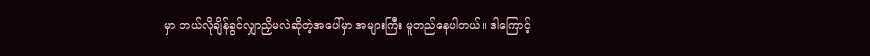မှာ ဘယ်လိုချိန်ခွင်လျှာညှိမလဲဆိုတဲ့အပေါ်မှာ အများကြီး မူတည်နေပါတယ်။ ဒါကြောင့်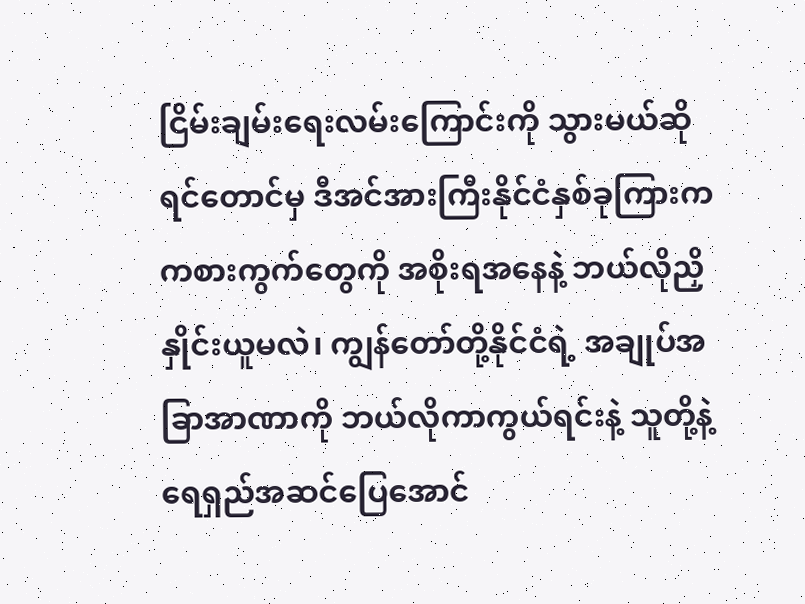ငြိမ်းချမ်းရေးလမ်းကြောင်းကို သွားမယ်ဆိုရင်တောင်မှ ဒီအင်အားကြီးနိုင်ငံနှစ်ခုကြားက ကစားကွက်တွေကို အစိုးရအနေနဲ့ ဘယ်လိုညှိနှိုင်းယူမလဲ၊ ကျွန်တော်တို့နိုင်ငံရဲ့ အချုပ်အခြာအာဏာကို ဘယ်လိုကာကွယ်ရင်းနဲ့ သူတို့နဲ့ ရေရှည်အဆင်ပြေအောင်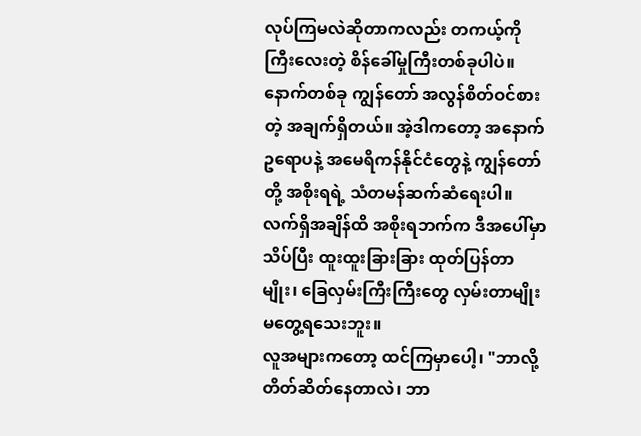လုပ်ကြမလဲဆိုတာကလည်း တကယ့်ကို ကြီးလေးတဲ့ စိန်ခေါ်မှုကြီးတစ်ခုပါပဲ။
နောက်တစ်ခု ကျွန်တော် အလွန်စိတ်ဝင်စားတဲ့ အချက်ရှိတယ်။ အဲ့ဒါကတော့ အနောက်ဥရောပနဲ့ အမေရိကန်နိုင်ငံတွေနဲ့ ကျွန်တော်တို့ အစိုးရရဲ့ သံတမန်ဆက်ဆံရေးပါ။
လက်ရှိအချိန်ထိ အစိုးရဘက်က ဒီအပေါ်မှာ သိပ်ပြီး ထူးထူးခြားခြား ထုတ်ပြန်တာမျိုး၊ ခြေလှမ်းကြီးကြီးတွေ လှမ်းတာမျိုး မတွေ့ရသေးဘူး။
လူအများကတော့ ထင်ကြမှာပေါ့၊ "ဘာလို့ တိတ်ဆိတ်နေတာလဲ၊ ဘာ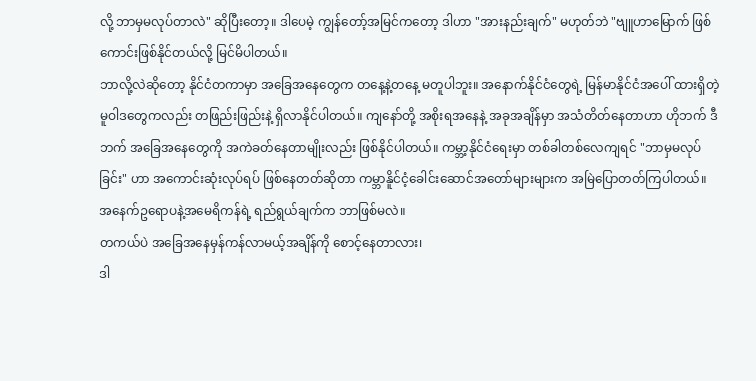လို့ ဘာမှမလုပ်တာလဲ" ဆိုပြီးတော့။ ဒါပေမဲ့ ကျွန်တော့်အမြင်ကတော့ ဒါဟာ "အားနည်းချက်" မဟုတ်ဘဲ "ဗျူဟာမြောက် ဖြစ်ကောင်းဖြစ်နိုင်တယ်လို့ မြင်မိပါတယ်။
ဘာလို့လဲဆိုတော့ နိုင်ငံတကာမှာ အခြေအနေတွေက တနေ့နဲ့တနေ့ မတူပါဘူး။ အနောက်နိုင်ငံတွေရဲ့ မြန်မာနိုင်ငံအပေါ် ထားရှိတဲ့ မူဝါဒတွေကလည်း တဖြည်းဖြည်းနဲ့ ရှိလာနိုင်ပါတယ်။ ကျနော်တို့ အစိုးရအနေနဲ့ အခုအချိန်မှာ အသံတိတ်နေတာဟာ ဟိုဘက် ဒီဘက် အခြေအနေတွေကို အကဲခတ်နေတာမျိုးလည်း ဖြစ်နိုင်ပါတယ်။ ကမ္ဘာ့နိုင်ငံရေးမှာ တစ်ခါတစ်လေကျရင် "ဘာမှမလုပ်ခြင်း" ဟာ အကောင်းဆုံးလုပ်ရပ် ဖြစ်နေတတ်ဆိုတာ ကမ္ဘာနိူင်ငံ့ခေါင်းဆောင်အတော်များများက အမြဲပြောတတ်ကြပါတယ်။
အနေက်ဥရောပနဲ့အမေရိကန်ရဲ့ ရည်ရွယ်ချက်က ဘာဖြစ်မလဲ။
တကယ်ပဲ အခြေအနေမှန်ကန်လာမယ့်အချိန်ကို စောင့်နေတာလား၊
ဒါ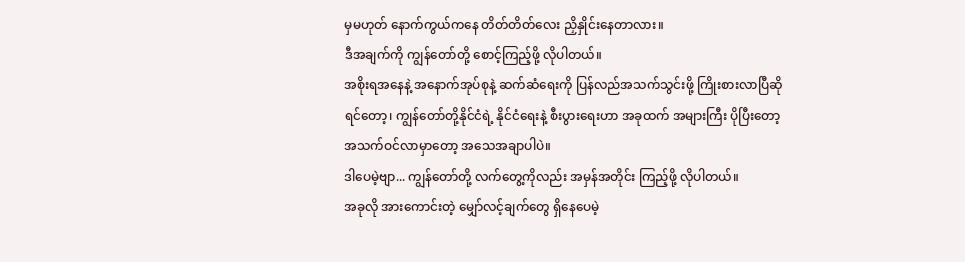မှမဟုတ် နောက်ကွယ်ကနေ တိတ်တိတ်လေး ညှိနှိုင်းနေတာလား။
ဒီအချက်ကို ကျွန်တော်တို့ စောင့်ကြည့်ဖို့ လိုပါတယ်။
အစိုးရအနေနဲ့ အနောက်အုပ်စုနဲ့ ဆက်ဆံရေးကို ပြန်လည်အသက်သွင်းဖို့ ကြိုးစားလာပြီဆိုရင်တော့၊ ကျွန်တော်တို့နိုင်ငံရဲ့ နိုင်ငံရေးနဲ့ စီးပွားရေးဟာ အခုထက် အများကြီး ပိုပြီးတော့ အသက်ဝင်လာမှာတော့ အသေအချာပါပဲ။
ဒါပေမဲ့ဗျာ... ကျွန်တော်တို့ လက်တွေ့ကိုလည်း အမှန်အတိုင်း ကြည့်ဖို့ လိုပါတယ်။
အခုလို အားကောင်းတဲ့ မျှော်လင့်ချက်တွေ ရှိနေပေမဲ့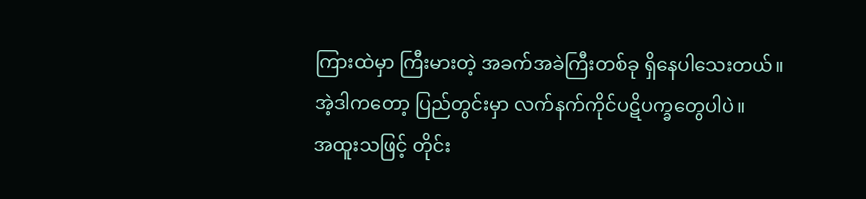ကြားထဲမှာ ကြီးမားတဲ့ အခက်အခဲကြီးတစ်ခု ရှိနေပါသေးတယ်။
အဲ့ဒါကတော့ ပြည်တွင်းမှာ လက်နက်ကိုင်ပဋိပက္ခတွေပါပဲ။
အထူးသဖြင့် တိုင်း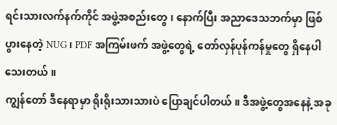ရင်းသားလက်နက်ကိုင် အဖွဲ့အစည်းတွေ၊ နောက်ပြီး အညာဒေသဘက်မှာ ဖြစ်ပွားနေတဲ့ NUG၊ PDF အကြမ်းဖက် အဖွဲ့တွေရဲ့ တော်လှန်ပုန်ကန်မှုတွေ ရှိနေပါသေးတယ် ။
ကျွန်တော် ဒီနေရာမှာ ရိုးရိုးသားသားပဲ ပြောချင်ပါတယ်။ ဒီအဖွဲ့တွေအနေနဲ့ အခု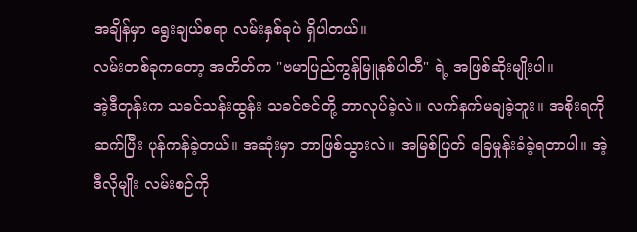အချိန်မှာ ရွေးချယ်စရာ လမ်းနှစ်ခုပဲ ရှိပါတယ်။
လမ်းတစ်ခုကတော့ အတိတ်က "ဗမာပြည်ကွန်မြူနစ်ပါတီ" ရဲ့ အဖြစ်ဆိုးမျိုးပါ။
အဲ့ဒီတုန်းက သခင်သန်းထွန်း သခင်ဇင်တို့ ဘာလုပ်ခဲ့လဲ။ လက်နက်မချခဲ့ဘူး။ အစိုးရကို ဆက်ပြီး ပုန်ကန်ခဲ့တယ်။ အဆုံးမှာ ဘာဖြစ်သွားလဲ။ အမြစ်ပြတ် ခြေမှုန်းခံခဲ့ရတာပါ။ အဲ့ဒီလိုမျိုး လမ်းစဉ်ကို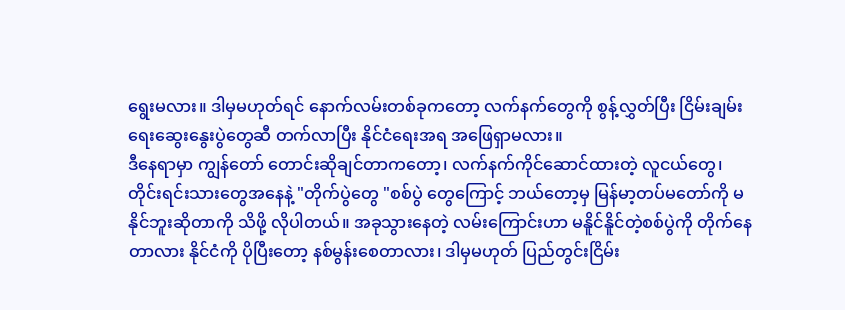ရွေးမလား။ ဒါမှမဟုတ်ရင် နောက်လမ်းတစ်ခုကတော့ လက်နက်တွေကို စွန့်လွှတ်ပြီး ငြိမ်းချမ်းရေးဆွေးနွေးပွဲတွေဆီ တက်လာပြီး နိုင်ငံရေးအရ အဖြေရှာမလား။
ဒီနေရာမှာ ကျွန်တော် တောင်းဆိုချင်တာကတော့၊ လက်နက်ကိုင်ဆောင်ထားတဲ့ လူငယ်တွေ၊ တိုင်းရင်းသားတွေအနေနဲ့ "တိုက်ပွဲတွေ "စစ်ပွဲ တွေကြောင့် ဘယ်တော့မှ မြန်မာ့တပ်မတော်ကို မနိုင်ဘူးဆိုတာကို သိဖို့ လိုပါတယ်။ အခုသွားနေတဲ့ လမ်းကြောင်းဟာ မနိူင်နိူင်တဲ့စစ်ပွဲကို တိုက်နေတာလား နိုင်ငံကို ပိုပြီးတော့ နစ်မွန်းစေတာလား၊ ဒါမှမဟုတ် ပြည်တွင်းငြိမ်း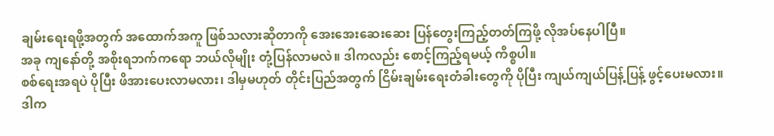ချမ်းရေးရဖို့အတွက် အထောက်အကူ ဖြစ်သလားဆိုတာကို အေးအေးဆေးဆေး ပြန်တွေးကြည့်တတ်ကြဖို့ လိုအပ်နေပါပြီ။
အခု ကျနော်တို့ အစိုးရဘက်ကရော ဘယ်လိုမျိုး တုံ့ပြန်လာမလဲ။ ဒါကလည်း စောင့်ကြည့်ရမယ့် ကိစ္စပါ။
စစ်ရေးအရပဲ ပိုပြီး ဖိအားပေးလာမလား၊ ဒါမှမဟုတ် တိုင်းပြည်အတွက် ငြိမ်းချမ်းရေးတံခါးတွေကို ပိုပြီး ကျယ်ကျယ်ပြန့်ပြန့် ဖွင့်ပေးမလား။
ဒါက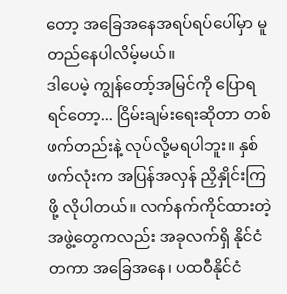တော့ အခြေအနေအရပ်ရပ်ပေါ်မှာ မူတည်နေပါလိမ့်မယ်။
ဒါပေမဲ့ ကျွန်တော့်အမြင်ကို ပြောရရင်တော့... ငြိမ်းချမ်းရေးဆိုတာ တစ်ဖက်တည်းနဲ့ လုပ်လို့မရပါဘူး။ နှစ်ဖက်လုံးက အပြန်အလှန် ညှိနှိုင်းကြဖို့ လိုပါတယ်။ လက်နက်ကိုင်ထားတဲ့ အဖွဲ့တွေကလည်း အခုလက်ရှိ နိုင်ငံတကာ အခြေအနေ၊ ပထဝီနိုင်ငံ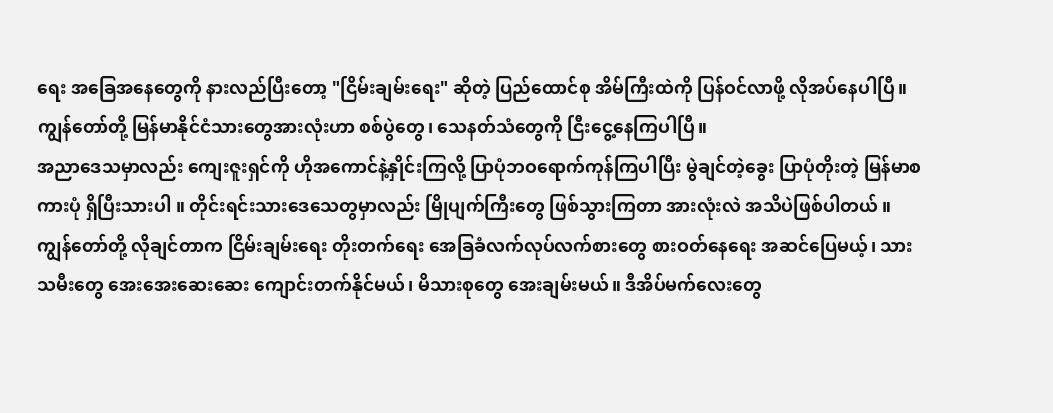ရေး အခြေအနေတွေကို နားလည်ပြီးတော့ "ငြိမ်းချမ်းရေး" ဆိုတဲ့ ပြည်ထောင်စု အိမ်ကြီးထဲကို ပြန်ဝင်လာဖို့ လိုအပ်နေပါပြီ။
ကျွန်တော်တို့ မြန်မာနိုင်ငံသားတွေအားလုံးဟာ စစ်ပွဲတွေ၊ သေနတ်သံတွေကို ငြီးငွေ့နေကြပါပြီ။
အညာဒေသမှာလည်း ကျေးဇူးရှင်ကို ဟိုအကောင်နဲ့နှိုင်းကြလို့ ပြာပုံဘဝရောက်ကုန်ကြပါပြီး မွဲချင်တဲ့ခွေး ပြာပုံတိုးတဲ့ မြန်မာစကားပုံ ရှိပြီးသားပါ ။ တိုင်းရင်းသားဒေသေတွမှာလည်း မြိုပျက်ကြီးတွေ ဖြစ်သွားကြတာ အားလုံးလဲ အသိပဲဖြစ်ပါတယ် ။
ကျွန်တော်တို့ လိုချင်တာက ငြိမ်းချမ်းရေး တိုးတက်ရေး အေခြခံလက်လုပ်လက်စားတွေ စားဝတ်နေရေး အဆင်ပြေမယ့်၊ သားသမီးတွေ အေးအေးဆေးဆေး ကျောင်းတက်နိုင်မယ်၊ မိသားစုတွေ အေးချမ်းမယ်။ ဒီအိပ်မက်လေးတွေ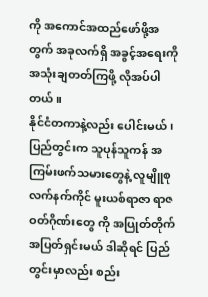ကို အကောင်အထည်ဖော်ဖို့အတွက် အခုလက်ရှိ အခွင့်အရေးကို အသုံးချတတ်ကြဖို့ လိုအပ်ပါတယ် ။
နိုင်ငံတကာနဲ့လည်း ပေါင်းမယ်၊ပြည်တွင်းက သူပုန်သူကန် အကြမ်းဖက်သမားတွေနဲ့ လူမျိူစု လက်နက်ကိုင် မူးယစ်ရာဇာ ရာဇဝတ်ဂိုဏ်းတွေ ကို အပြုတ်တိုက်အပြတ်ရှင်းမယ် ဒါဆိုရင် ပြည်တွင်းမှာလည်း စည်း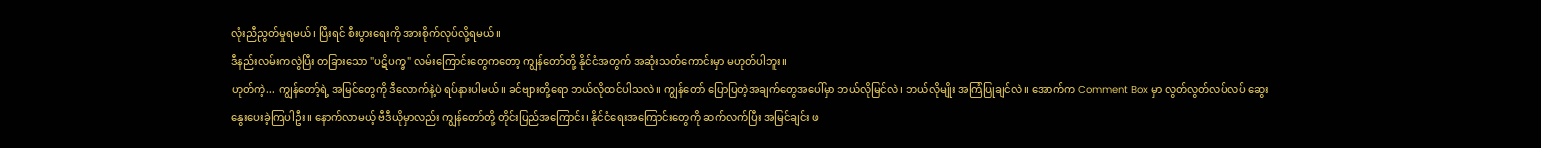လုံးညီညွတ်မှုရမယ်၊ ပြီးရင် စီးပွားရေးကို အားစိုက်လုပ်လို့ရမယ်။
ဒီနည်းလမ်းကလွဲပြီး တခြားသော "ပဋိပက္ခ" လမ်းကြောင်းတွေကတော့ ကျွန်တော်တို့ နိုင်ငံအတွက် အဆုံးသတ်ကောင်းမှာ မဟုတ်ပါဘူး။
ဟုတ်ကဲ့... ကျွန်တော့်ရဲ့ အမြင်တွေကို ဒီလောက်နဲ့ပဲ ရပ်နားပါမယ်။ ခင်ဗျားတို့ရော ဘယ်လိုထင်ပါသလဲ။ ကျွန်တော် ပြောပြတဲ့အချက်တွေအပေါ်မှာ ဘယ်လိုမြင်လဲ၊ ဘယ်လိုမျိုး အကြံပြုချင်လဲ။ အောက်က Comment Box မှာ လွတ်လွတ်လပ်လပ် ဆွေးနွေးပေးခဲ့ကြပါဦး။ နောက်လာမယ့် ဗီဒီယိုမှာလည်း ကျွန်တော်တို့ တိုင်းပြည်အကြောင်း၊ နိုင်ငံရေးအကြောင်းတွေကို ဆက်လက်ပြီး အမြင်ချင်း ဖ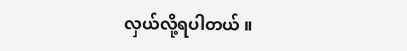လှယ်လို့ရပါတယ် ။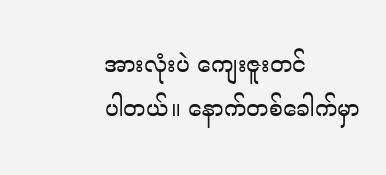အားလုံးပဲ ကျေးဇူးတင်
ပါတယ်။ နောက်တစ်ခေါက်မှာ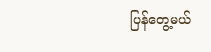ပြန်တွေ့မယ်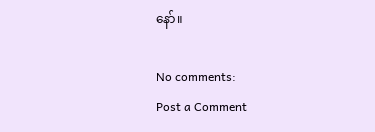နော်။

No comments:
Post a Comment